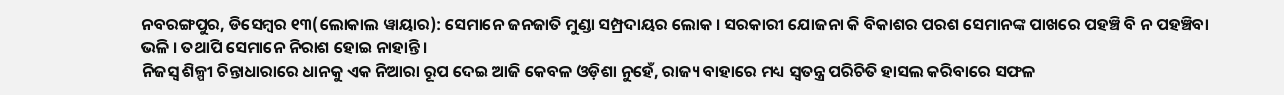ନବରଙ୍ଗପୁର, ଡିସେମ୍ବର ୧୩(ଲୋକାଲ ୱାୟାର): ସେମାନେ ଜନଜାତି ମୁଣ୍ଡା ସମ୍ପ୍ରଦାୟର ଲୋକ । ସରକାରୀ ଯୋଜନା କି ବିକାଶର ପରଶ ସେମାନଙ୍କ ପାଖରେ ପହଞ୍ଚି ବି ନ ପହଞ୍ଚିବା ଭଳି । ତଥାପି ସେମାନେ ନିରାଶ ହୋଇ ନାହାନ୍ତି ।
ନିଜସ୍ୱ ଶିଳ୍ପୀ ଚିନ୍ତାଧାରାରେ ଧାନକୁ ଏକ ନିଆରା ରୂପ ଦେଇ ଆଜି କେବଳ ଓଡ଼ିଶା ନୁହେଁ, ରାଜ୍ୟ ବାହାରେ ମଧ୍ୟ ସ୍ୱତନ୍ତ୍ର ପରିଚିତି ହାସଲ କରିବାରେ ସଫଳ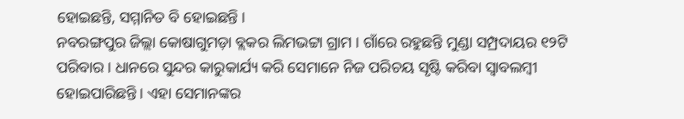ହୋଇଛନ୍ତି, ସମ୍ମାନିତ ବି ହୋଇଛନ୍ତି ।
ନବରଙ୍ଗପୁର ଜିଲ୍ଲା କୋଷାଗୁମଡ଼ା ବ୍ଲକର ଲିମଭଟ୍ଟା ଗ୍ରାମ । ଗାଁରେ ରହୁଛନ୍ତି ମୁଣ୍ଡା ସମ୍ପ୍ରଦାୟର ୧୨ଟି ପରିବାର । ଧାନରେ ସୁନ୍ଦର କାରୁକାର୍ଯ୍ୟ କରି ସେମାନେ ନିଜ ପରିଚୟ ସୃଷ୍ଟି କରିବା ସ୍ୱାବଲମ୍ବୀ ହୋଇପାରିଛନ୍ତି । ଏହା ସେମାନଙ୍କର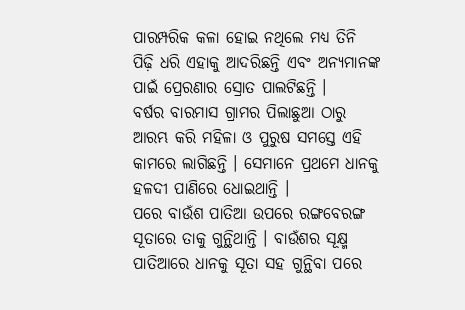ପାରମ୍ପରିକ କଳା ହୋଇ ନଥିଲେ ମଧ୍ୟ ତିନି ପିଢ଼ି ଧରି ଏହାକୁ ଆଦରିଛନ୍ତି ଏବଂ ଅନ୍ୟମାନଙ୍କ ପାଇଁ ପ୍ରେରଣାର ସ୍ରୋତ ପାଲଟିଛନ୍ତି ।
ବର୍ଷର ବାରମାସ ଗ୍ରାମର ପିଲାଛୁଆ ଠାରୁ ଆରମ୍ଭ କରି ମହିଳା ଓ ପୁରୁଷ ସମସ୍ତେ ଏହି କାମରେ ଲାଗିଛନ୍ତି । ସେମାନେ ପ୍ରଥମେ ଧାନକୁ ହଳଦୀ ପାଣିରେ ଧୋଇଥାନ୍ତି ।
ପରେ ବାଉଁଶ ପାତିଆ ଉପରେ ରଙ୍ଗବେରଙ୍ଗ ସୂତାରେ ତାକୁ ଗୁନ୍ଥିଥାନ୍ତି । ବାଉଁଶର ସୂକ୍ଷ୍ମ ପାତିଆରେ ଧାନକୁ ସୂତା ସହ ଗୁନ୍ଥିବା ପରେ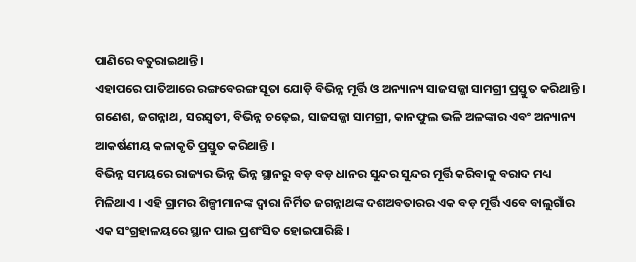ପାଣିରେ ବତୁରାଇଥାନ୍ତି ।
ଏହାପରେ ପାତିଆରେ ରଙ୍ଗବେରଙ୍ଗ ସୂତା ଯୋଡ଼ି ବିଭିନ୍ନ ମୂର୍ତ୍ତି ଓ ଅନ୍ୟାନ୍ୟ ସାଜସଜ୍ଜା ସାମଗ୍ରୀ ପ୍ରସ୍ତୁତ କରିଥାନ୍ତି । ଗଣେଶ, ଜଗନ୍ନାଥ, ସରସ୍ୱତୀ, ବିଭିନ୍ନ ଚଢ଼େଇ, ସାଜସଜ୍ଜା ସାମଗ୍ରୀ, କାନଫୁଲ ଭଳି ଅଳଙ୍କାର ଏବଂ ଅନ୍ୟାନ୍ୟ ଆକର୍ଷଣୀୟ କଳାକୃତି ପ୍ରସ୍ତୁତ କରିଥାନ୍ତି ।
ବିଭିନ୍ନ ସମୟରେ ରାଜ୍ୟର ଭିନ୍ନ ଭିନ୍ନ ସ୍ଥାନରୁ ବଡ଼ ବଡ଼ ଧାନର ସୁନ୍ଦର ସୁନ୍ଦର ମୂର୍ତ୍ତି କରିବାକୁ ବରାଦ ମଧ୍ୟ ମିଳିଥାଏ । ଏହି ଗ୍ରାମର ଶିଳ୍ପୀମାନଙ୍କ ଦ୍ୱାରା ନିର୍ମିତ ଜଗନ୍ନାଥଙ୍କ ଦଶଅବତାରର ଏକ ବଡ଼ ମୂର୍ତ୍ତି ଏବେ ବାଲୁଗାଁର ଏକ ସଂଗ୍ରହାଳୟରେ ସ୍ଥାନ ପାଇ ପ୍ରଶଂସିତ ହୋଇପାରିଛି ।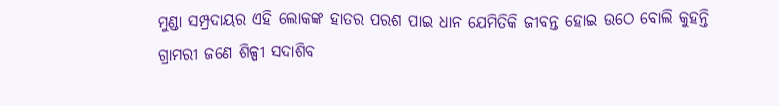ମୁଣ୍ଡା ସମ୍ପ୍ରଦାୟର ଏହି ଲୋକଙ୍କ ହାତର ପରଶ ପାଇ ଧାନ ଯେମିତିକି ଜୀବନ୍ତ ହୋଇ ଉଠେ ବୋଲି କୁହନ୍ତି ଗ୍ରାମରୀ ଜଣେ ଶିଳ୍ପୀ ସଦାଶିବ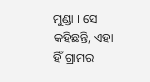ମୁଣ୍ଡା । ସେ କହିଛନ୍ତି, ଏହା ହିଁ ଗ୍ରାମର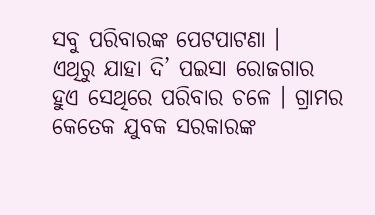ସବୁ ପରିବାରଙ୍କ ପେଟପାଟଣା ।
ଏଥିରୁ ଯାହା ଦି’ ପଇସା ରୋଜଗାର ହୁଏ ସେଥିରେ ପରିବାର ଚଳେ । ଗ୍ରାମର କେତେକ ଯୁବକ ସରକାରଙ୍କ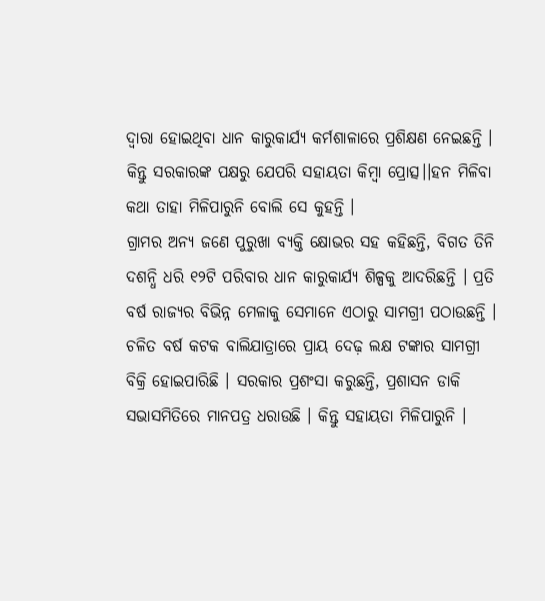ଦ୍ୱାରା ହୋଇଥିବା ଧାନ କାରୁକାର୍ଯ୍ୟ କର୍ମଶାଳାରେ ପ୍ରଶିକ୍ଷଣ ନେଇଛନ୍ତି । କିନ୍ତୁ ସରକାରଙ୍କ ପକ୍ଷରୁ ଯେପରି ସହାୟତା କିମ୍ବା ପ୍ରୋତ୍ସ।।ହନ ମିଳିବା କଥା ତାହା ମିଳିପାରୁନି ବୋଲି ସେ କୁହନ୍ତି ।
ଗ୍ରାମର ଅନ୍ୟ ଜଣେ ପୁରୁଖା ବ୍ୟକ୍ତି କ୍ଷୋଭର ସହ କହିଛନ୍ତି, ବିଗତ ତିନି ଦଶନ୍ଧି ଧରି ୧୨ଟି ପରିବାର ଧାନ କାରୁକାର୍ଯ୍ୟ ଶିଳ୍ପକୁ ଆଦରିଛନ୍ତି । ପ୍ରତି ବର୍ଷ ରାଜ୍ୟର ବିଭିନ୍ନ ମେଳାକୁ ସେମାନେ ଏଠାରୁ ସାମଗ୍ରୀ ପଠାଉଛନ୍ତି ।
ଚଳିତ ବର୍ଷ କଟକ ବାଲିଯାତ୍ରାରେ ପ୍ରାୟ ଦେଢ଼ ଲକ୍ଷ ଟଙ୍କାର ସାମଗ୍ରୀ ବିକ୍ରି ହୋଇପାରିଛି । ସରକାର ପ୍ରଶଂସା କରୁଛନ୍ତି, ପ୍ରଶାସନ ଡାକି ସଭାସମିତିରେ ମାନପତ୍ର ଧରାଉଛି । କିନ୍ତୁ ସହାୟତା ମିଳିପାରୁନି ।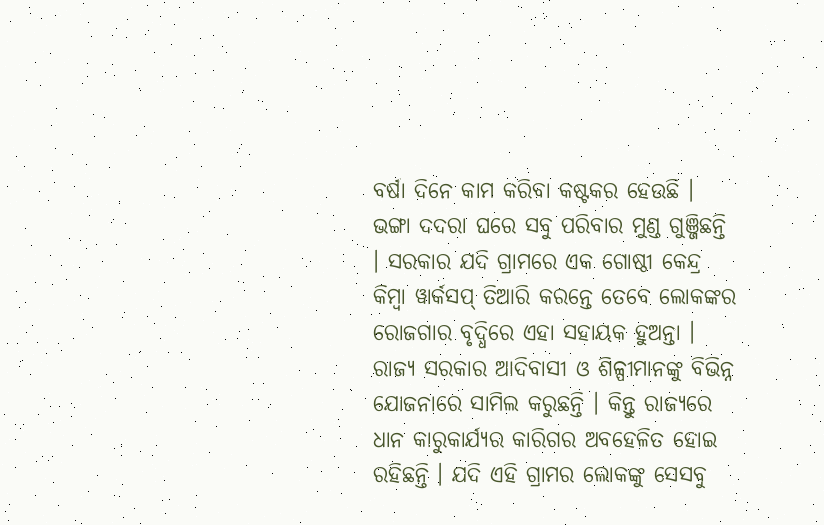ବର୍ଷା ଦିନେ କାମ କରିବା କଷ୍ଟକର ହେଉଛି ।
ଭଙ୍ଗା ଦଦରା ଘରେ ସବୁ ପରିବାର ମୁଣ୍ଡ ଗୁଞ୍ଜିଛନ୍ତି । ସରକାର ଯଦି ଗ୍ରାମରେ ଏକ ଗୋଷ୍ଠୀ କେନ୍ଦ୍ର କିମ୍ବା ୱାର୍କସପ୍ ତିଆରି କରନ୍ତେ ତେବେ ଲୋକଙ୍କର ରୋଜଗାର ବୃଦ୍ଧିରେ ଏହା ସହାୟକ ହୁଅନ୍ତା ।
ରାଜ୍ୟ ସରକାର ଆଦିବାସୀ ଓ ଶିଳ୍ପୀମାନଙ୍କୁ ବିଭିନ୍ନ ଯୋଜନାରେ ସାମିଲ କରୁଛନ୍ତି । କିନ୍ତୁ ରାଜ୍ୟରେ ଧାନ କାରୁକାର୍ଯ୍ୟର କାରିଗର ଅବହେଳିତ ହୋଇ ରହିଛନ୍ତି । ଯଦି ଏହି ଗ୍ରାମର ଲୋକଙ୍କୁ ସେସବୁ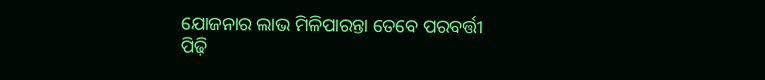ଯୋଜନାର ଲାଭ ମିଳିପାରନ୍ତା ତେବେ ପରବର୍ତ୍ତୀ ପିଢ଼ି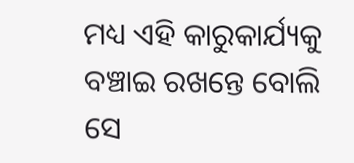ମଧ୍ୟ ଏହି କାରୁକାର୍ଯ୍ୟକୁ ବଞ୍ଚାଇ ରଖନ୍ତେ ବୋଲି ସେ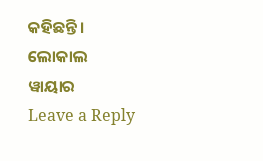କହିଛନ୍ତି ।
ଲୋକାଲ ୱାୟାର
Leave a Reply